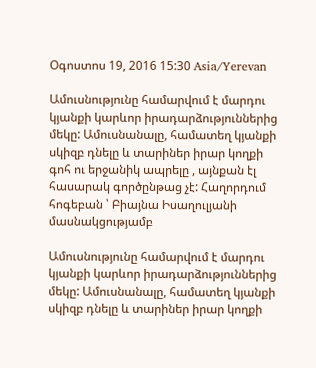Օգոստոս 19, 2016 15:30 Asia/Yerevan

Ամուսնությունը համարվում է մարդու կյանքի կարևոր իրադարձություններից մեկը: Ամուսնանալը, համատեղ կյանքի սկիզբ դնելը և տարիներ իրար կողքի գոհ ու երջանիկ ապրելը , այնքան էլ հասարակ գործընթաց չէ: Հաղորդում հոգեբան ՝ Բիայնա Իսաղուլյանի մասնակցությամբ

Ամուսնությունը համարվում է մարդու կյանքի կարևոր իրադարձություններից մեկը: Ամուսնանալը, համատեղ կյանքի սկիզբ դնելը և տարիներ իրար կողքի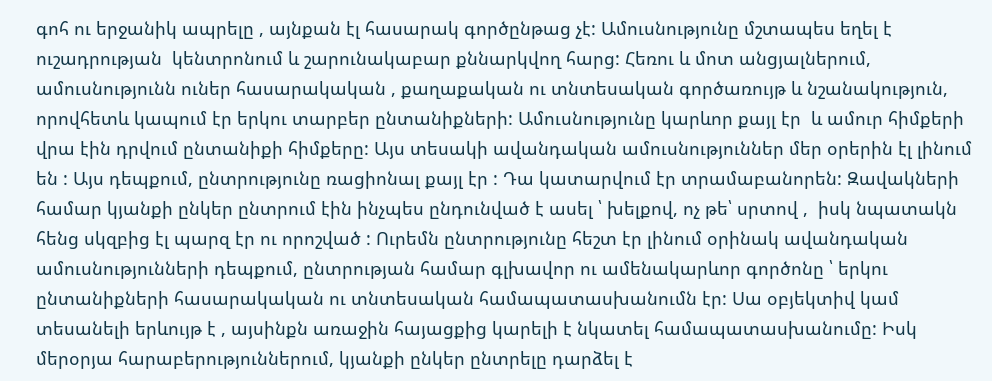գոհ ու երջանիկ ապրելը , այնքան էլ հասարակ գործընթաց չէ: Ամուսնությունը մշտապես եղել է ուշադրության  կենտրոնում և շարունակաբար քննարկվող հարց: Հեռու և մոտ անցյալներում, ամուսնությունն ուներ հասարակական , քաղաքական ու տնտեսական գործառույթ և նշանակություն, որովհետև կապում էր երկու տարբեր ընտանիքների: Ամուսնությունը կարևոր քայլ էր  և ամուր հիմքերի վրա էին դրվում ընտանիքի հիմքերը: Այս տեսակի ավանդական ամուսնություններ մեր օրերին էլ լինում են : Այս դեպքում, ընտրությունը ռացիոնալ քայլ էր : Դա կատարվում էր տրամաբանորեն: Զավակների համար կյանքի ընկեր ընտրում էին ինչպես ընդունված է ասել ՝ խելքով, ոչ թե՝ սրտով ,  իսկ նպատակն հենց սկզբից էլ պարզ էր ու որոշված : Ուրեմն ընտրությունը հեշտ էր լինում օրինակ ավանդական ամուսնությունների դեպքում, ընտրության համար գլխավոր ու ամենակարևոր գործոնը ՝ երկու ընտանիքների հասարակական ու տնտեսական համապատասխանումն էր: Սա օբյեկտիվ կամ տեսանելի երևույթ է , այսինքն առաջին հայացքից կարելի է նկատել համապատասխանումը: Իսկ մերօրյա հարաբերություններում, կյանքի ընկեր ընտրելը դարձել է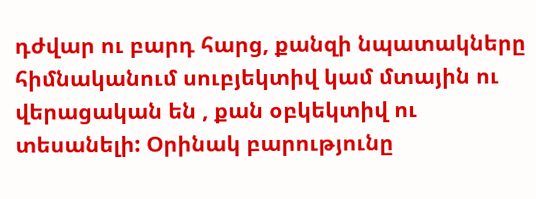դժվար ու բարդ հարց, քանզի նպատակները հիմնականում սուբյեկտիվ կամ մտային ու վերացական են , քան օբկեկտիվ ու տեսանելի: Օրինակ բարությունը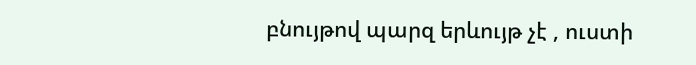բնույթով պարզ երևույթ չէ , ուստի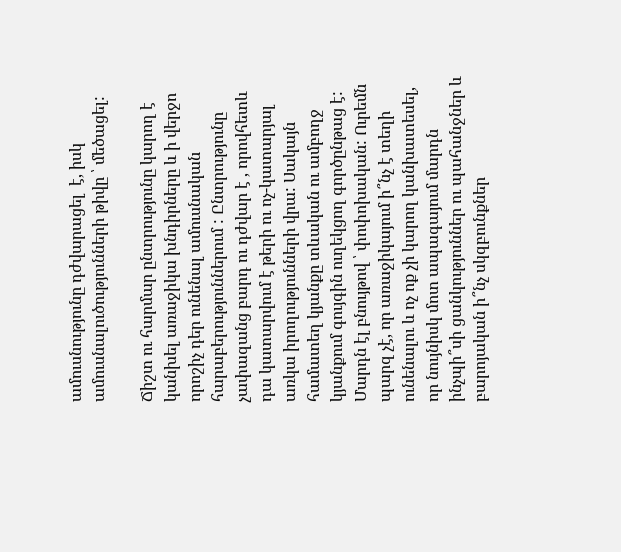ամուսնությունը դժվարացել  է, իսկ ամուսնալուծությունների թիվը ՝ մեծացել:

Ճիշտ ու հարմար ընտրությունը կարող է կանխել առաջիկա խնդիրները և ի վերջո որոշիչ դեր ունենալ ամուսնական հարաբերություններում : Ընտրությունը չափազանց բարդ ու դժվար է , որովհետև դա կատարվում է թերի ու ոչ-կատարյալ առկա իրողությունների վրա: Սակայն համատեղ կյանքը տևական ու ամբողջ կյանքում գույգին ուղեկցող գործընթաց է: Մարդն էլ բնույթով ՝ փոփոխական: Ուրեմն պարզ չէ, որ առաջիկայում ի՞նչ է տեղի ունենալու և ոչ ոք չի կարող կանխատեսել, որ նույնիսկ մոտ ապագայում մարդն ինչպի՞սի ցանկություններ ու պահանջներ և բարոյական ի՞նչ սկզբունքներ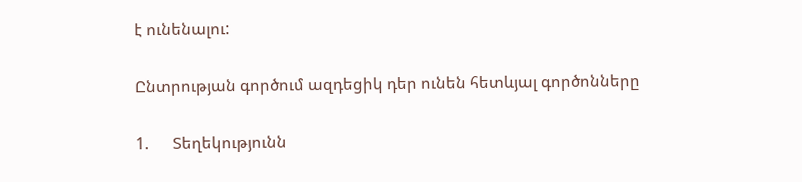է ունենալու:

Ընտրության գործում ազդեցիկ դեր ունեն հետևյալ գործոնները

1.      Տեղեկությունն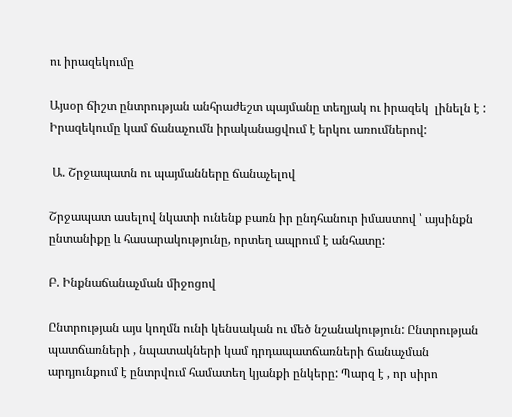ու իրազեկումը

Այսօր ճիշտ ընտրության անհրաժեշտ պայմանը տեղյակ ու իրազեկ  լինելն է : Իրազեկումը կամ ճանաչումն իրականացվում է երկու առումներով:

 Ա. Շրջապատն ու պայմանները ճանաչելով

Շրջապատ ասելով նկատի ունենք բառն իր ընդհանուր իմաստով ՝ այսինքն ընտանիքը և հասարակությունը, որտեղ ապրում է անհատը:

Բ. Ինքնաճանաչման միջոցով

Ընտրության այս կողմն ունի կենսական ու մեծ նշանակություն: Ընտրության պատճառների , նպատակների կամ դրդապատճառների ճանաչման արդյունքում է ընտրվում համատեղ կյանքի ընկերը: Պարզ է , որ սիրո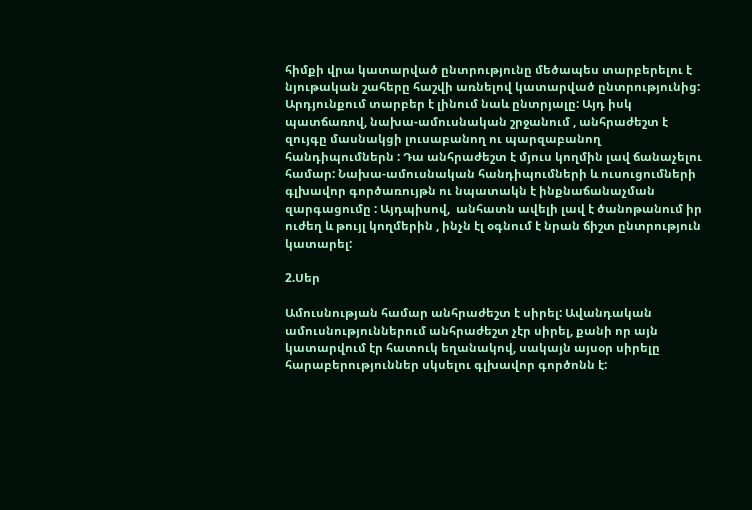հիմքի վրա կատարված ընտրությունը մեծապես տարբերելու է նյութական շահերը հաշվի առնելով կատարված ընտրությունից: Արդյունքում տարբեր է լինում նաև ընտրյալը: Այդ իսկ պատճառով, նախա-ամուսնական շրջանում , անհրաժեշտ է զույգը մասնակցի լուսաբանող ու պարզաբանող հանդիպումներն : Դա անհրաժեշտ է մյուս կողմին լավ ճանաչելու  համար: Նախա-ամուսնական հանդիպումների և ուսուցումների գլխավոր գործառույթն ու նպատակն է ինքնաճանաչման զարգացումը : Այդպիսով,  անհատն ավելի լավ է ծանոթանում իր ուժեղ և թույլ կողմերին , ինչն էլ օգնում է նրան ճիշտ ընտրություն կատարել:

2.Սեր

Ամուսնության համար անհրաժեշտ է սիրել: Ավանդական ամուսնություններում անհրաժեշտ չէր սիրել, քանի որ այն կատարվում էր հատուկ եղանակով, սակայն այսօր սիրելը հարաբերություններ սկսելու գլխավոր գործոնն է: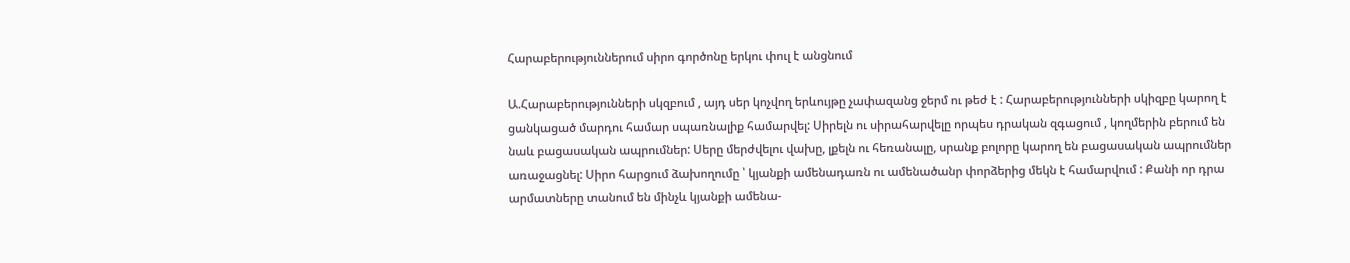Հարաբերություններում սիրո գործոնը երկու փուլ է անցնում

Ա.Հարաբերությունների սկզբում , այդ սեր կոչվող երևույթը չափազանց ջերմ ու թեժ է : Հարաբերությունների սկիզբը կարող է ցանկացած մարդու համար սպառնալիք համարվել: Սիրելն ու սիրահարվելը որպես դրական զգացում , կողմերին բերում են նաև բացասական ապրումներ: Սերը մերժվելու վախը, լքելն ու հեռանալը, սրանք բոլորը կարող են բացասական ապրումներ առաջացնել: Սիրո հարցում ձախողումը ՝ կյանքի ամենադառն ու ամենածանր փորձերից մեկն է համարվում : Քանի որ դրա արմատները տանում են մինչև կյանքի ամենա-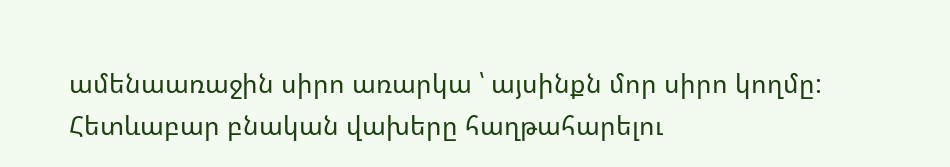ամենաառաջին սիրո առարկա ՝ այսինքն մոր սիրո կողմը: Հետևաբար բնական վախերը հաղթահարելու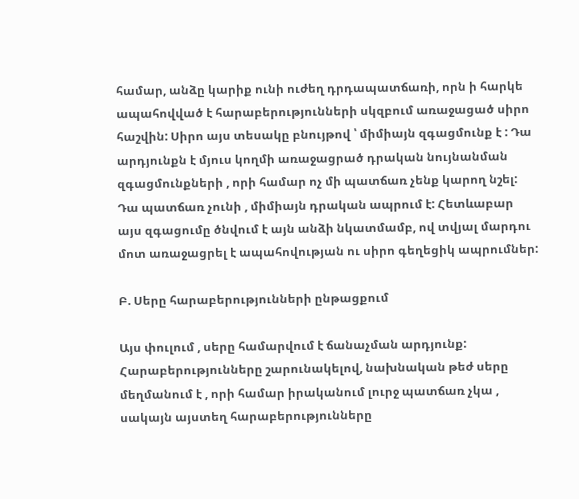համար, անձը կարիք ունի ուժեղ դրդապատճառի, որն ի հարկե ապահովված է հարաբերությունների սկզբում առաջացած սիրո հաշվին: Սիրո այս տեսակը բնույթով ՝ միմիայն զգացմունք է : Դա արդյունքն է մյուս կողմի առաջացրած դրական նույնանման զգացմունքների , որի համար ոչ մի պատճառ չենք կարող նշել: Դա պատճառ չունի , միմիայն դրական ապրում է: Հետևաբար այս զգացումը ծնվում է այն անձի նկատմամբ, ով տվյալ մարդու մոտ առաջացրել է ապահովության ու սիրո գեղեցիկ ապրումներ:

Բ. Սերը հարաբերությունների ընթացքում

Այս փուլում , սերը համարվում է ճանաչման արդյունք: Հարաբերությունները շարունակելով, նախնական թեժ սերը մեղմանում է , որի համար իրականում լուրջ պատճառ չկա , սակայն այստեղ հարաբերությունները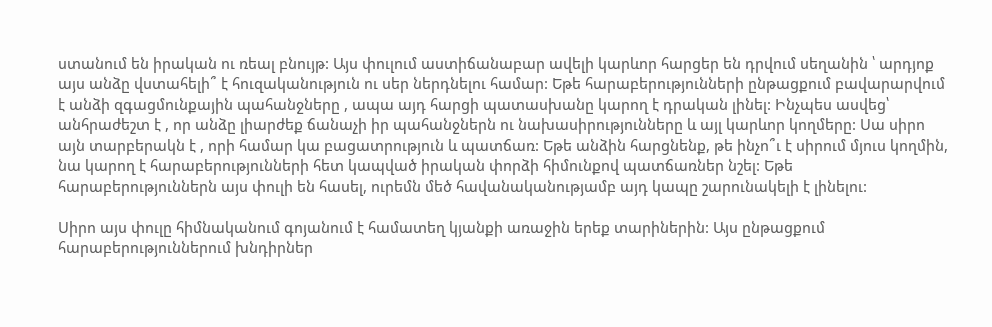ստանում են իրական ու ռեալ բնույթ: Այս փուլում աստիճանաբար ավելի կարևոր հարցեր են դրվում սեղանին ՝ արդյոք այս անձը վստահելի՞ է հուզականություն ու սեր ներդնելու համար: Եթե հարաբերությունների ընթացքում բավարարվում է անձի զգացմունքային պահանջները , ապա այդ հարցի պատասխանը կարող է դրական լինել: Ինչպես ասվեց՝ անհրաժեշտ է , որ անձը լիարժեք ճանաչի իր պահանջներն ու նախասիրությունները և այլ կարևոր կողմերը: Սա սիրո այն տարբերակն է , որի համար կա բացատրություն և պատճառ: Եթե անձին հարցնենք, թե ինչո՞ւ է սիրում մյուս կողմին, նա կարող է հարաբերությունների հետ կապված իրական փորձի հիմունքով պատճառներ նշել: Եթե հարաբերություններն այս փուլի են հասել, ուրեմն մեծ հավանականությամբ այդ կապը շարունակելի է լինելու:

Սիրո այս փուլը հիմնականում գոյանում է համատեղ կյանքի առաջին երեք տարիներին: Այս ընթացքում հարաբերություններում խնդիրներ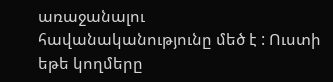առաջանալու հավանականությունը մեծ է : Ուստի եթե կողմերը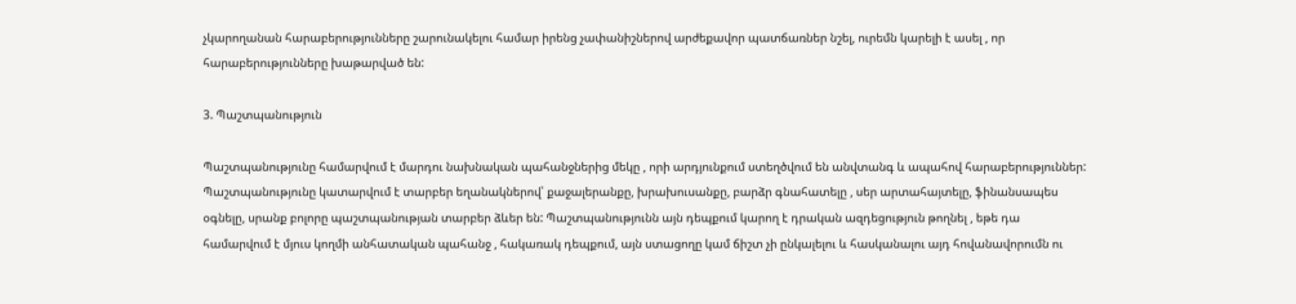չկարողանան հարաբերությունները շարունակելու համար իրենց չափանիշներով արժեքավոր պատճառներ նշել, ուրեմն կարելի է ասել , որ հարաբերությունները խաթարված են:

3. Պաշտպանություն

Պաշտպանությունը համարվում է մարդու նախնական պահանջներից մեկը , որի արդյունքում ստեղծվում են անվտանգ և ապահով հարաբերություններ: Պաշտպանությունը կատարվում է տարբեր եղանակներով՝ քաջալերանքը, խրախուսանքը, բարձր գնահատելը , սեր արտահայտելը, ֆինանսապես օգնելը, սրանք բոլորը պաշտպանության տարբեր ձևեր են: Պաշտպանությունն այն դեպքում կարող է դրական ազդեցություն թողնել , եթե դա համարվում է մյուս կողմի անհատական պահանջ , հակառակ դեպքում, այն ստացողը կամ ճիշտ չի ընկալելու և հասկանալու այդ հովանավորումն ու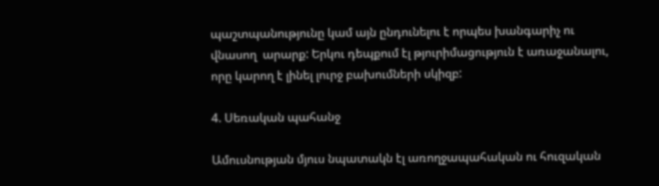պաշտպանությունը կամ այն ընդունելու է որպես խանգարիչ ու վնասող  արարք: Երկու դեպքում էլ թյուրիմացություն է առաջանալու, որը կարող է լինել լուրջ բախումների սկիզբ:

4. Սեռական պահանջ

Ամուսնության մյուս նպատակն էլ առողջապահական ու հուզական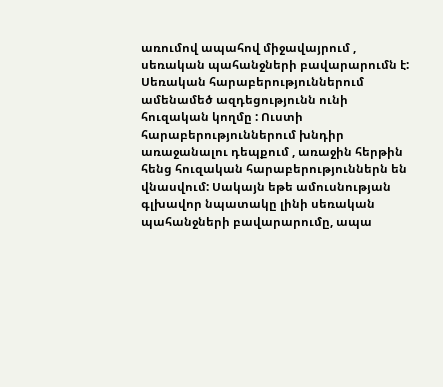առումով ապահով միջավայրում , սեռական պահանջների բավարարումն է: Սեռական հարաբերություններում ամենամեծ ազդեցությունն ունի հուզական կողմը : Ուստի հարաբերություններում խնդիր առաջանալու դեպքում , առաջին հերթին հենց հուզական հարաբերություններն են վնասվում: Սակայն եթե ամուսնության գլխավոր նպատակը լինի սեռական պահանջների բավարարումը, ապա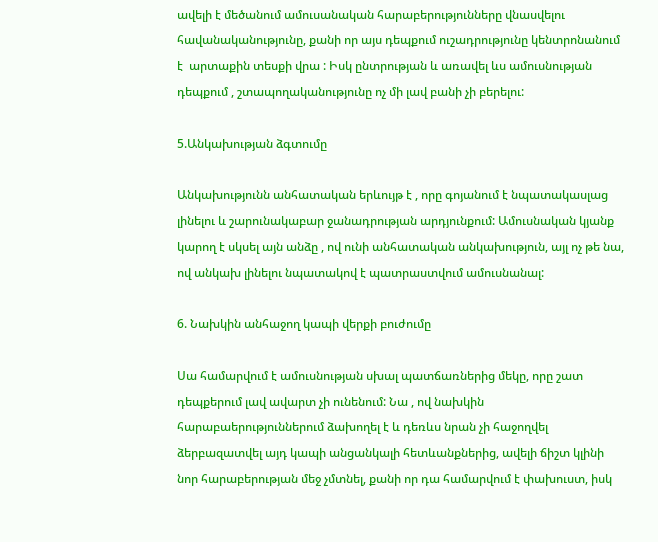ավելի է մեծանում ամուսանական հարաբերությունները վնասվելու հավանականությունը, քանի որ այս դեպքում ուշադրությունը կենտրոնանում է  արտաքին տեսքի վրա : Իսկ ընտրության և առավել ևս ամուսնության դեպքում , շտապողականությունը ոչ մի լավ բանի չի բերելու:

5.Անկախության ձգտումը

Անկախությունն անհատական երևույթ է , որը գոյանում է նպատակասլաց լինելու և շարունակաբար ջանադրության արդյունքում: Ամուսնական կյանք կարող է սկսել այն անձը , ով ունի անհատական անկախություն, այլ ոչ թե նա, ով անկախ լինելու նպատակով է պատրաստվում ամուսնանալ:

6. Նախկին անհաջող կապի վերքի բուժումը

Սա համարվում է ամուսնության սխալ պատճառներից մեկը, որը շատ դեպքերում լավ ավարտ չի ունենում: Նա , ով նախկին հարաբաերություններում ձախողել է և դեռևս նրան չի հաջողվել ձերբազատվել այդ կապի անցանկալի հետևանքներից, ավելի ճիշտ կլինի նոր հարաբերության մեջ չմտնել, քանի որ դա համարվում է փախուստ, իսկ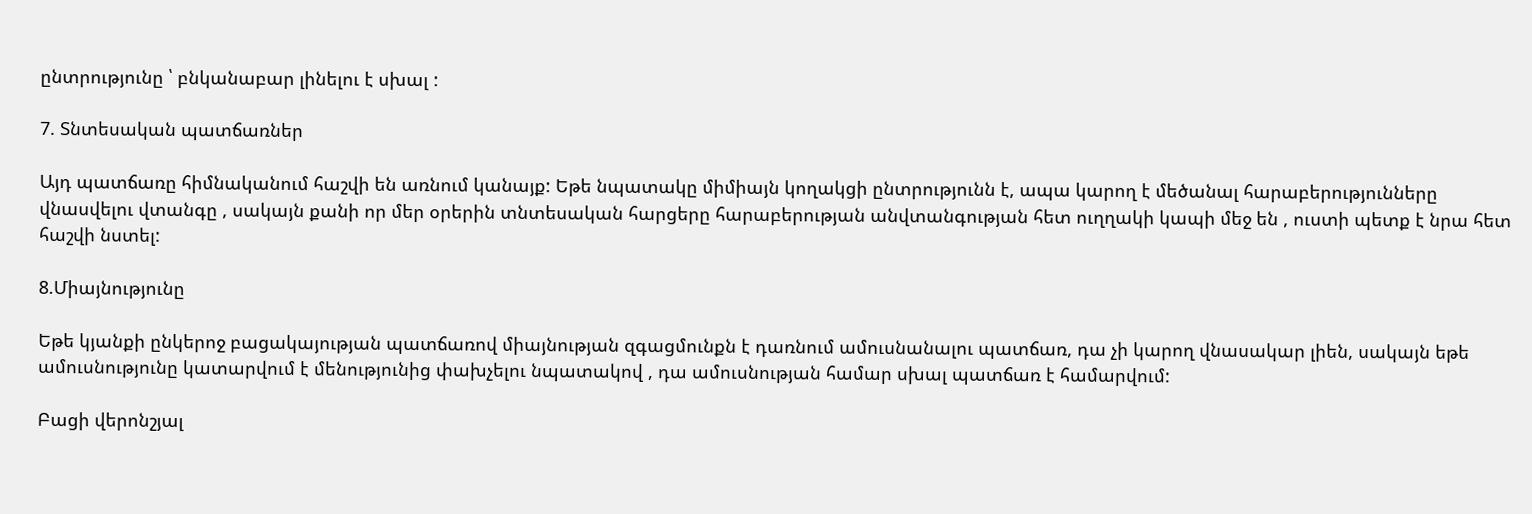ընտրությունը ՝ բնկանաբար լինելու է սխալ :

7. Տնտեսական պատճառներ

Այդ պատճառը հիմնականում հաշվի են առնում կանայք: Եթե նպատակը միմիայն կողակցի ընտրությունն է, ապա կարող է մեծանալ հարաբերությունները վնասվելու վտանգը , սակայն քանի որ մեր օրերին տնտեսական հարցերը հարաբերության անվտանգության հետ ուղղակի կապի մեջ են , ուստի պետք է նրա հետ հաշվի նստել:

8.Միայնությունը

Եթե կյանքի ընկերոջ բացակայության պատճառով միայնության զգացմունքն է դառնում ամուսնանալու պատճառ, դա չի կարող վնասակար լիեն, սակայն եթե ամուսնությունը կատարվում է մենությունից փախչելու նպատակով , դա ամուսնության համար սխալ պատճառ է համարվում:

Բացի վերոնշյալ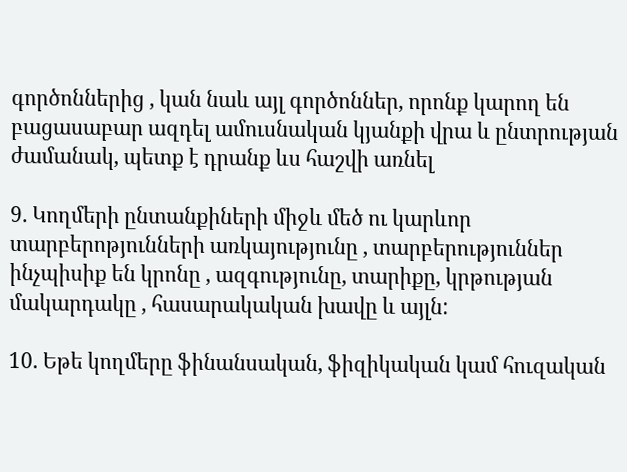գործոններից , կան նաև այլ գործոններ, որոնք կարող են բացասաբար ազդել ամուսնական կյանքի վրա և ընտրության ժամանակ, պետք է դրանք ևս հաշվի առնել

9. Կողմերի ընտանքիների միջև մեծ ու կարևոր տարբերոթյունների առկայությունը , տարբերություններ ինչպիսիք են կրոնը , ազգությունը, տարիքը, կրթության մակարդակը , հասարակական խավը և այլն:

10. Եթե կողմերը ֆինանսական, ֆիզիկական կամ հուզական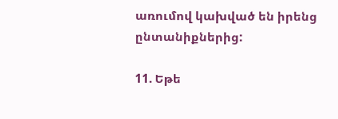առումով կախված են իրենց ընտանիքներից:

11. Եթե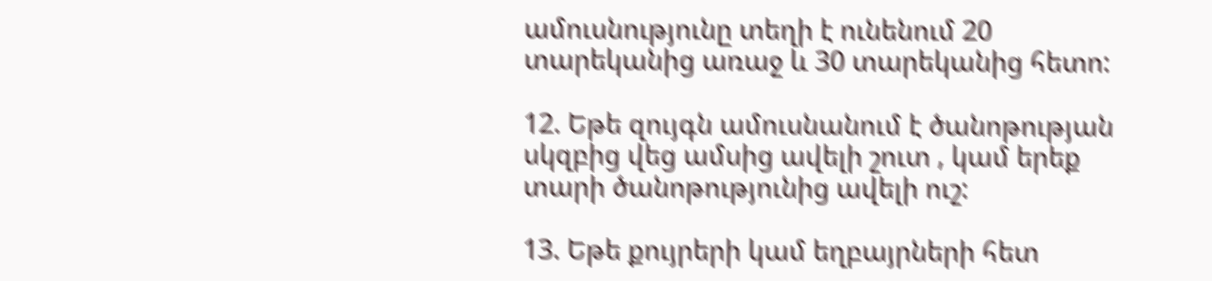ամուսնությունը տեղի է ունենում 20 տարեկանից առաջ և 30 տարեկանից հետո:

12. Եթե զույգն ամուսնանում է ծանոթության սկզբից վեց ամսից ավելի շուտ , կամ երեք տարի ծանոթությունից ավելի ուշ:

13. Եթե քույրերի կամ եղբայրների հետ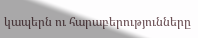կապերն ու հարաբերությունները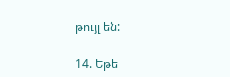թույլ են:

14. Եթե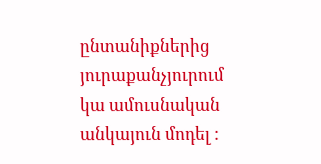ընտանիքներից յուրաքանչյուրում կա ամուսնական անկայուն մոդել :